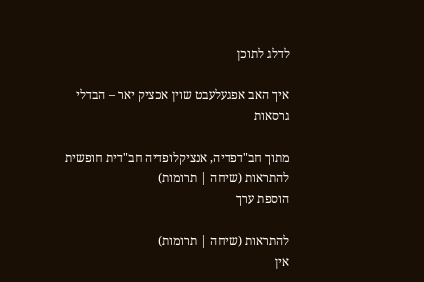לדלג לתוכן

איך האב אפגעלעבט שוין אכציק יאר – הבדלי גרסאות

מתוך חב"דפדיה, אנציקלופדיה חב"דית חופשית
להתראות (שיחה | תרומות)
הוספת ערך

להתראות (שיחה | תרומות)
אין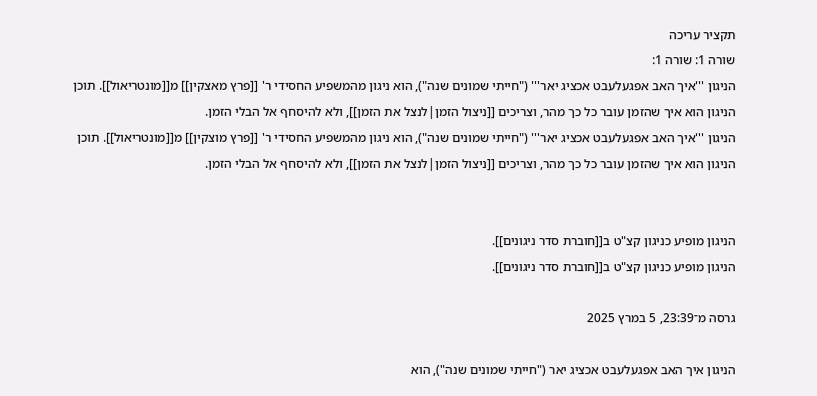תקציר עריכה
שורה 1: שורה 1:
הניגון '''איך האב אפגעלעבט אכציג יאר''' ("חייתי שמונים שנה"), הוא ניגון מהמשפיע החסידי ר' [[פרץ מאצקין]] מ[[מונטריאול]]. תוכן הניגון הוא איך שהזמן עובר כל כך מהר, וצריכים [[ניצול הזמן|לנצל את הזמן]], ולא להיסחף אל הבלי הזמן.
הניגון '''איך האב אפגעלעבט אכציג יאר''' ("חייתי שמונים שנה"), הוא ניגון מהמשפיע החסידי ר' [[פרץ מוצקין]] מ[[מונטריאול]]. תוכן הניגון הוא איך שהזמן עובר כל כך מהר, וצריכים [[ניצול הזמן|לנצל את הזמן]], ולא להיסחף אל הבלי הזמן.


הניגון מופיע כניגון קצ"ט ב[[חוברת סדר ניגונים]].
הניגון מופיע כניגון קצ"ט ב[[חוברת סדר ניגונים]].

גרסה מ־23:39, 5 במרץ 2025

הניגון איך האב אפגעלעבט אכציג יאר ("חייתי שמונים שנה"), הוא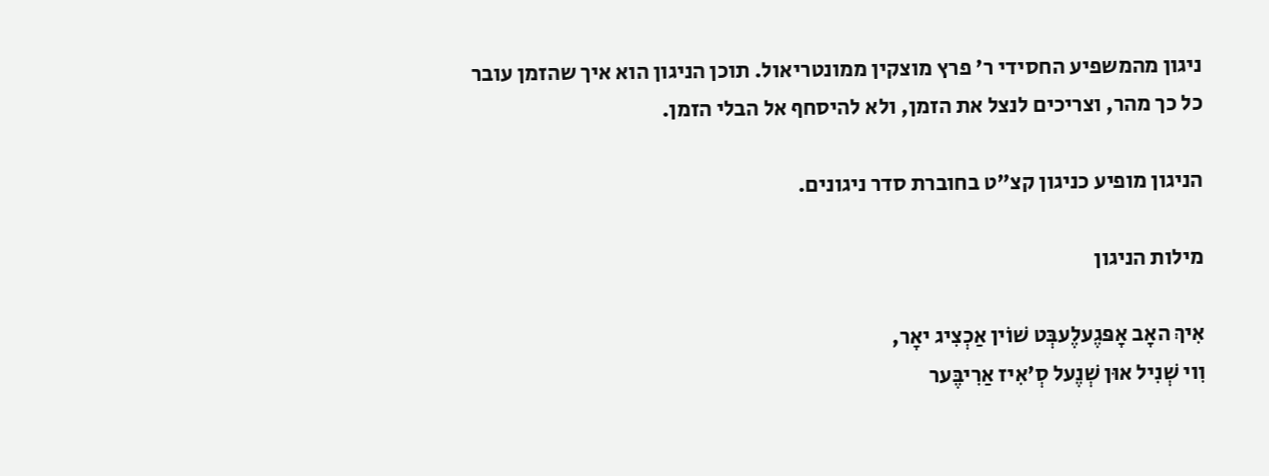ניגון מהמשפיע החסידי ר' פרץ מוצקין ממונטריאול. תוכן הניגון הוא איך שהזמן עובר כל כך מהר, וצריכים לנצל את הזמן, ולא להיסחף אל הבלי הזמן.

הניגון מופיע כניגון קצ"ט בחוברת סדר ניגונים.

מילות הניגון

אִיךְ האָב אָפּגֶעלֶעבְּט שׁוֹין אַכְצִיג יאָר,
וִוי שְׁנִיל אוּן שְׁנֶעל סְ'אִיז אַרִיבֶּער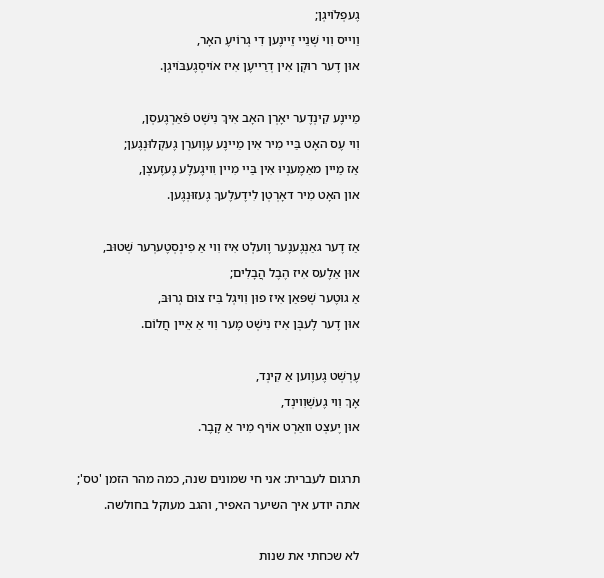גֶעפְלוֹיגְן;
וַוייס וִוי שְׁנֵיי זֵיינֶען דִי גְרוֹיעֶ האָר,
אוּן דֶער רוּקְן אִין דְרַייעֶן אִיז אוֹיסְגֶעבּוֹיגְן.

מַיינֶע קִינְדֶער יאָרְן האָב אִיךְ נִישְׁט פֿאַרְגֶעסְן,
וִוי עֶס האָט בַּיי מִיר אִין מַיינֶע עֶוֶוערְן גֶעקְלוּנְגֶען;
אַז מַיין מאַמֶענְיוּ אִין בַּיי מִיין וִויגֶעלֶע גֶעזֶעצְן,
און האָט מִיר דאָרְטְן לִידֶעלֶעךְ גֶעזוּנְגֶען.

אַז דֶער גאַנְגֶענֶער וֶועלְט אִיז וִוי אַ פִינְסְטֶערְער שְׁטוּב,
אוּן אַלֶעס אִיז הֶבֶל הֲבָלִים;
אַ גוּטֶער שְׁפּאַן אִיז פוּן וִויגְל בִּיז צוּם גְרוּבּ,
אוּן דֶער לֶעבְּן אִיז נִישְׁט מֶער וִוי אַ אֵיין חֲלוֹם.

עֶרְשְׁט גֶעוֶוען אַ קִינְד,
אָךְ וִוי גֶעשְׁוִוינְד,
אוּן יֶעצְט וואַרְט אוֹיף מִיר אַ קָבֶר.

תרגום לעברית: אני חי שמונים שנה, כמה מהר הזמן 'טס';
אתה יודע איך השיער האפיר, והגב מעוקל בחולשה.

לא שכחתי את שנות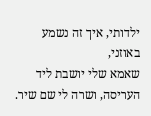ילדותי, איך זה נשמע באוזני,
שאמא שלי יושבת ליד העריסה, ושרה לי שם שיר.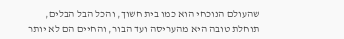שהעולם הנוכחי הוא כמו בית חשוך, והכל הבל הבלים,
תוחלת טובה היא מהעריסה ועד הבור, והחיים הם לא יותר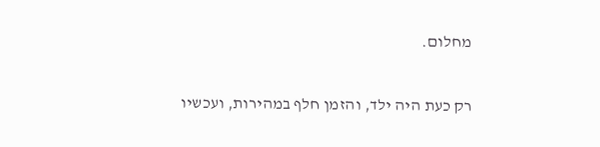מחלום.

רק כעת היה ילד, והזמן חלף במהירות, ועכשיו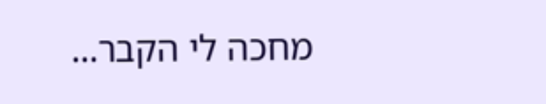מחכה לי הקבר...